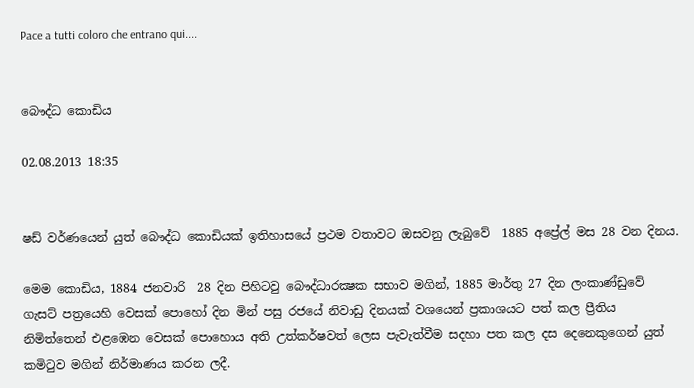Pace a tutti coloro che entrano qui....


බෞද්ධ කොඩිය

02.08.2013 18:35


ෂඩ් වර්ණයෙන් යුත් බෞද්ධ කොඩියක් ඉතිහාසයේ ප්‍රථම වතාවට ඔසවනු ලැබුවේ  1885 අප්‍රේල් මස 28 වන දිනය.

මෙම කොඩිය, 1884 ජනවාරි  28 දින පිහිටවු බෞද්ධාරක්‍ෂක සභාව මගින්, 1885 මාර්තු 27 දින ලංකාණ්ඩුවේ ගැසට් පත්‍රයෙහි වෙසක් පොහෝ දින මින් පසු රජයේ නිවාඩු දිනයක් වශයෙන් ප්‍රකාශයට පත් කල ප්‍රීතිය නිමිත්තෙන් එළඹෙන වෙසක් පොහොය අති උත්කර්ෂවත් ලෙස පැවැත්වීම සදහා පත කල දස දෙනෙකුගෙන් යුත් කමිටුව මගින් නිර්මාණය කරන ලදී.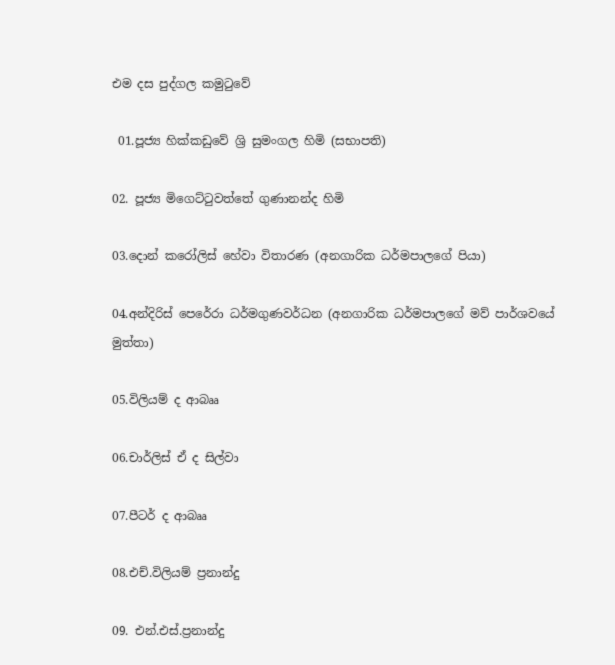එම දස පුද්ගල කමුටුවේ

 01.පූජ්‍ය හික්කඩුවේ ශ්‍රි සුමංගල හිමි (සභාපති)

02. පූජ්‍ය මිගෙට්ටුවත්තේ ගුණානන්ද හිමි

03.දොන් කරෝලිස් හේවා විතාරණ (අනගාරික ධර්මපාලගේ පියා)

04.අන්දිරිස් පෙරේරා ධර්මගුණවර්ධන (අනගාරික ධර්මපාලගේ මව් පාර්ශවයේ මුත්තා)

05.විලියම් ද ආබෲ

06.චාර්ලිස් ඒ ද සිල්වා

07.පීටර් ද ආබෲ

08.එච්.විලියම් ප්‍රනාන්දු

09. එන්.එස්.ප්‍රනාන්දු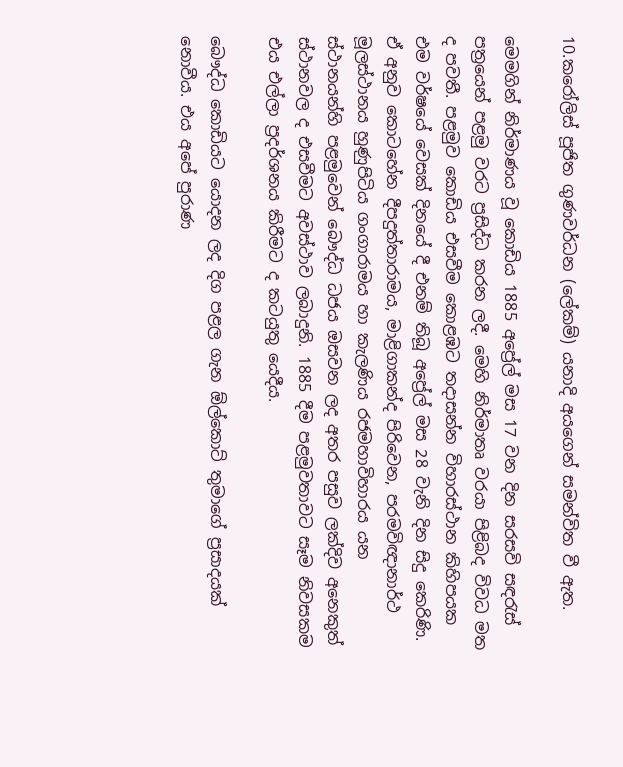10.කරෝලිස් පූජිත ගුණවර්ධන (ලේකම්) යනාදි අයගෙන් සමන්විත වී ඇත.

මෙමගින් නිර්මාණය වූ කොඩිය 1885 අප්‍රේල් මස 17 වන දින සරසවි සඳරැස් පත්‍රයෙන් පළමු වරට ප්‍රසිද්ධ කරන ලදී. මෙහි නිර්මාතෘ වරයා පිළිබද විවධ මත ද පවතී. පළමුව කොඩිය එසවීම කොළඹට තදාසන්න විහාරස්ථාන කිහිපයක එම වර්ෂයේ වෙසක් දිනයේ දී එනම් තිබූ අප්‍රේල් මස 28 වැනි දින සිදු කෙරිණි. ඒ අනුව කොටහේන දීපදුත්තාරාමය, මාළිගාකන්ද පිරිවෙන, පරමවිඥානාර්ථ මූලස්ථානය හුණුපිටිය ගංගාරාමය හා කැලණිය රජමහාවිහාරය යන ස්ථානයන්හි පළමුවෙන් බෞද්ධ ධජය ඔසවන ලද අතර පසුව ලක්දිව අනෙකුත් ස්ථානවල ද එසවීමට අවස්ථාව ලබාදුනි. 1885 දීම පළමුවතාවට සෑම නිවසකම එය එල්ලා ප්‍රදර්ශනය කිරීමට ද කටයුතු යෙදීය.

බෞද්ධ කොඩියට යොදන ලද දිග පළල ගැන ඕල්කොට් තුමාගේ ප්‍රසාදයක් නොවීය. එය අපේ පුරාණ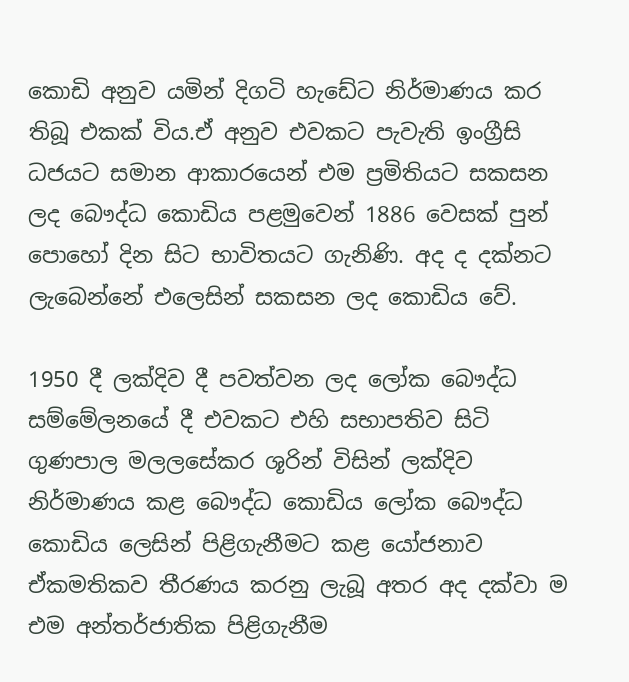කොඩි අනුව යමින් දිගටි හැඩේට නිර්මාණය කර තිබූ එකක් විය.ඒ අනුව එවකට පැවැති ඉංග්‍රීසි ධජයට සමාන ආකාරයෙන් එම ප්‍රමිතියට සකසන ලද බෞද්ධ කොඩිය පළමුවෙන් 1886 වෙසක් පුන් පොහෝ දින සිට භාවිතයට ගැනිණි. අද ද දක්නට ලැබෙන්නේ එලෙසින් සකසන ලද කොඩිය වේ.

1950 දී ලක්දිව දී පවත්වන ලද ලෝක බෞද්ධ සම්මේලනයේ දී එවකට එහි සභාපතිව සිටි ගුණපාල මලලසේකර ශූරින් විසින් ලක්දිව නිර්මාණය කළ බෞද්ධ කොඩිය ලෝක බෞද්ධ කොඩිය ලෙසින් පිළිගැනීමට කළ යෝජනාව ඒකමතිකව තීරණය කරනු ලැබූ අතර අද දක්වා ම එම අන්තර්ජාතික පිළිගැනීම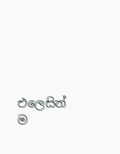එලෙසින් ම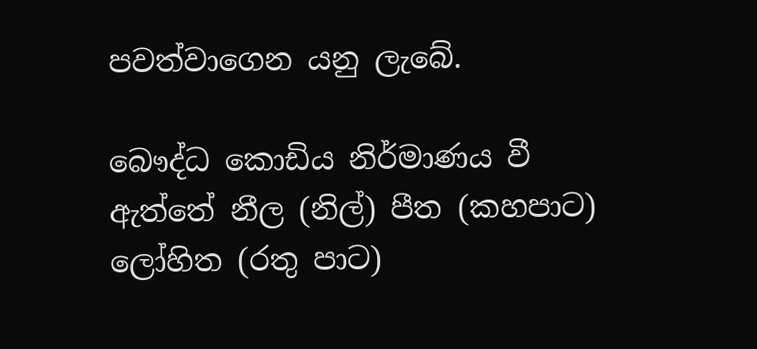පවත්වාගෙන යනු ලැබේ.

බෞද්ධ කොඩිය නිර්මාණය වී ඇත්තේ නීල (නිල්) පීත (කහපාට) ලෝහිත (රතු පාට)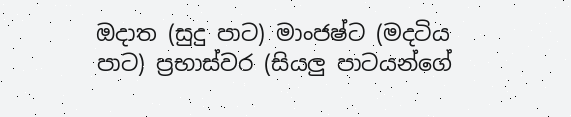ඔදාත (සුදු පාට) මාංජෂ්ට (මදටිය පාට) ප්‍රභාස්වර (සියලු පාටයන්ගේ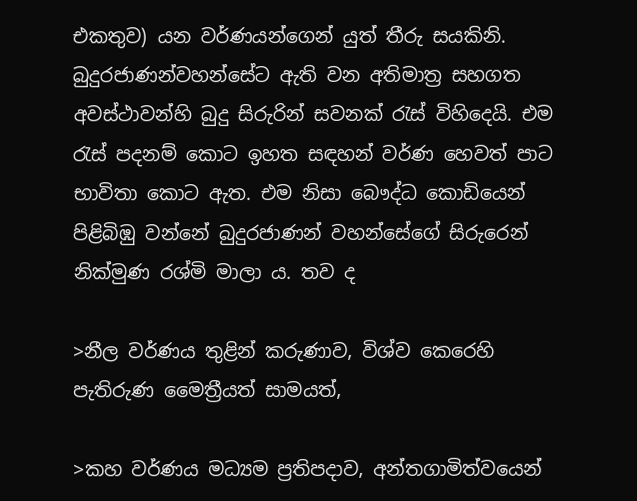එකතුව) යන වර්ණයන්ගෙන් යුත් තීරු සයකිනි. බුදුරජාණන්වහන්සේට ඇති වන අතිමාත්‍ර සහගත අවස්ථාවන්හි බුදු සිරුරින් සවනක් රැස් විහිදෙයි. එම රැස් පදනම් කොට ඉහත සඳහන් වර්ණ හෙවත් පාට භාවිතා කොට ඇත. එම නිසා බෞද්ධ කොඩියෙන් පිළිබිඹු වන්නේ බුදුරජාණන් වහන්සේගේ සිරුරෙන් නික්මුණ රශ්මි මාලා ය. තව ද

>නීල වර්ණය තුළින් කරුණාව, විශ්ව කෙරෙහි පැතිරුණ මෛත්‍රීයත් සාමයත්,

>කහ වර්ණය මධ්‍යම ප්‍රතිපදාව, අන්තගාමිත්වයෙන්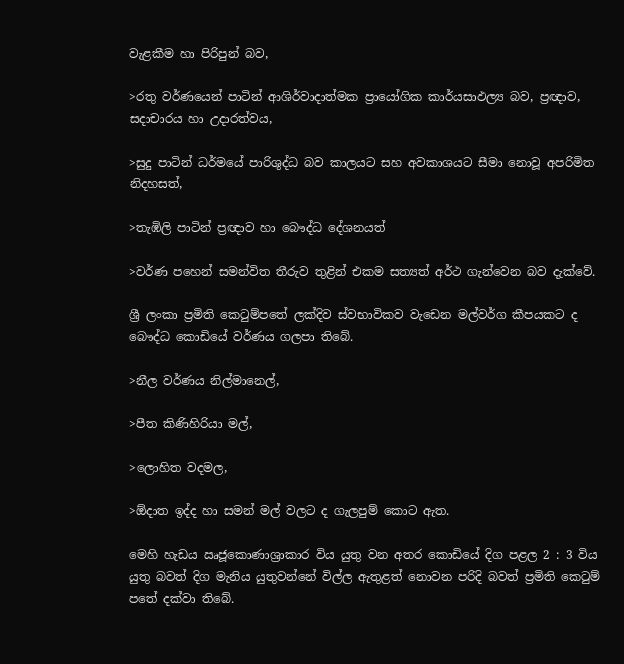වැළකීම හා පිරිපුන් බව,

>රතු වර්ණයෙන් පාටින් ආශිර්වාදාත්මක ප්‍රායෝගික කාර්යසාඵල්‍ය බව, ප්‍රඥාව, සදාචාරය හා උදාරත්වය‍,

>සුදු පාටින් ධර්මයේ පාරිශුද්ධ බව කාලයට සහ අවකාශයට සීමා නොවූ අපරිමිත නිදහසත්,

>තැඹිලි පාටින් ප්‍රඥාව හා බෞද්ධ දේශනයත්

>වර්ණ පහෙන් සමන්විත තීරුව තුළින් එකම සත්‍යත් අර්ථ ගැන්වෙන බව දැක්වේ.

ශ්‍රී ලංකා ප්‍රමිති කෙටුම්පතේ ලක්දිව ස්වභාවිකව වැඩෙන මල්වර්ග කීපයකට ද බෞද්ධ කොඩියේ වර්ණය ගලපා තිබේ.

>නීල වර්ණය නිල්මානෙල්,

>පීත කිණිහිරියා මල්,

>ලොහිත වදමල,

>ඕදාත ඉද්ද හා සමන් මල් වලට ද ගැලපුම් කොට ඇත.

මෙහි හැඩය ඍජූකොණාශ්‍රාකාර විය යුතු වන අතර කොඩියේ දිග පළල 2 : 3 විය යුතු බවත් දිග මැනිය යුතුවන්නේ විල්ල ඇතුළත් නොවන පරිදි බවත් ප්‍රමිති කෙටුම් පතේ දක්වා තිබේ.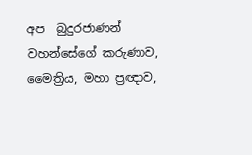අප  බුදුරජාණන් වහන්සේගේ කරුණාව, මෛත්‍රිය, මහා ප්‍රඥාව,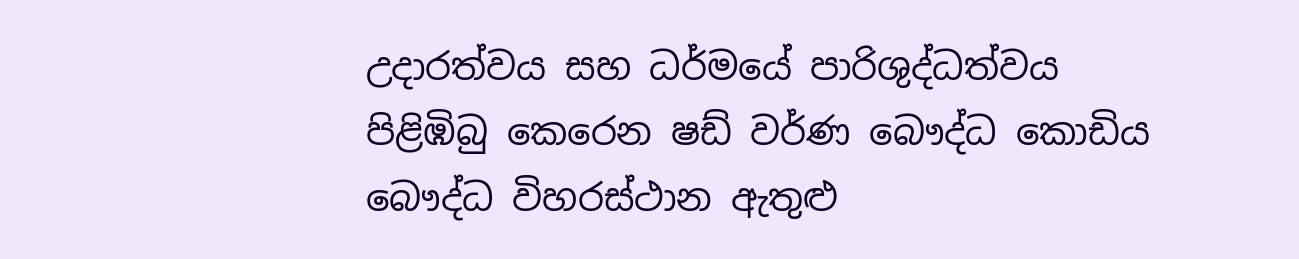උදාරත්වය සහ ධර්මයේ පාරිශුද්ධත්වය පිළිඹිබු කෙරෙන ෂඩ් වර්ණ බෞද්ධ කොඩිය බෞද්ධ විහරස්ථාන ඇතුළු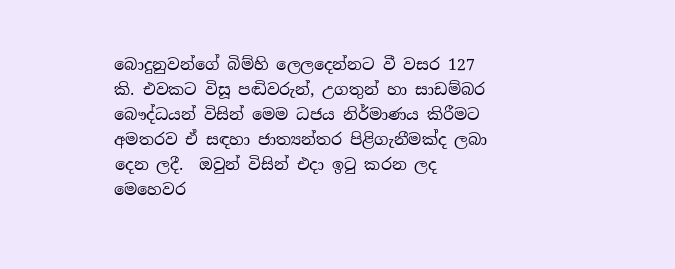බොදුනුවන්ගේ බිම්හි ලෙලදෙන්නට වී වසර 127 කි. එවකට විසූ පඬිවරුන්, උගතුන් හා සාඩම්බර බෞද්ධයන් විසින් මෙම ධජය නිර්මාණය කිරීමට අමතරව ඒ සඳහා ජාත්‍යන්තර පිළිගැනීමක්ද ලබා දෙන ලදී.  ඔවුන් විසින් එදා ඉටු කරන ලද මෙහෙවර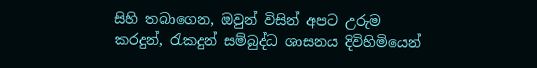සිහි තබාගෙන, ඔවුන් විසින් අපට උරුම කරදුන්, රැකදුන් සම්බුද්ධ ශාසනය දිවිහිමියෙන්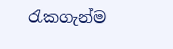රැකගැන්ම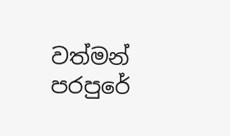වත්මන් පරපුරේ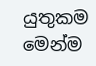යුතුකම මෙන්ම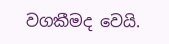වගකීමද වෙයි.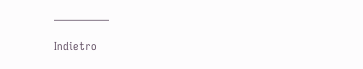—————

Indietro